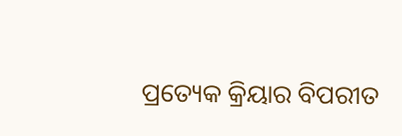ପ୍ରତ୍ୟେକ କ୍ରିୟାର ବିପରୀତ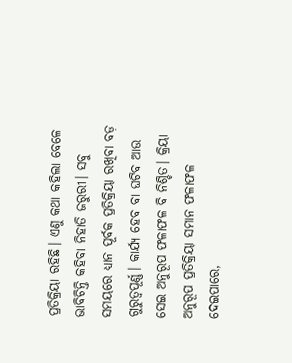ପ୍ରତିକ୍ରିୟା ରହିଛି। ଏଣୁ କଥା କହିଲା ବେଳେ ଭାବିଚିନ୍ତି କହିବା ନିହାତି ଜରୁରୀ। ସବୁ ସମୟରେ ଧ୍ୟାନ ପୂର୍ବକ ପ୍ରତିକ୍ରିୟା ରଖିବା ବଡ଼ ଗୁରୁତ୍ୱପୂର୍ଣ୍ଣ। କାର୍ଯ୍ୟ ହେବ ବା ଘଟିବ ଆଉ ସେଇ ଅନୁରୂପ ଫଳାଫଳ ବି ନିଶ୍ଚିତ। କ୍ରିୟା ଅନୁରୂପ ପ୍ରତିକ୍ରିୟା ସମାନ ଫଳାଫଳ ଦେଇପାରେ,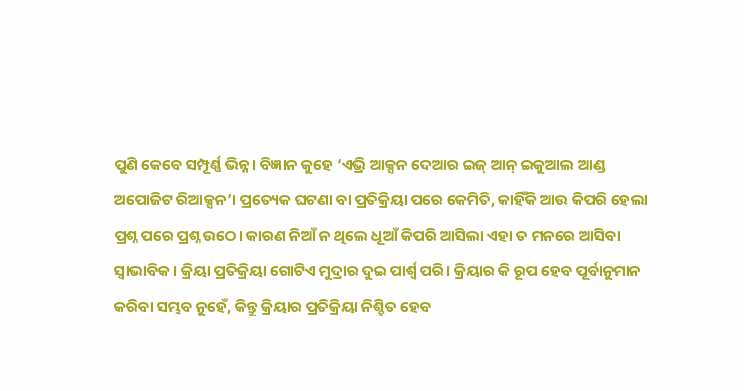ପୁଣି କେବେ ସମ୍ପୂର୍ଣ୍ଣ ଭିନ୍ନ। ବିଜ୍ଞାନ କୁହେ ‘ଏଭ୍ରି ଆକ୍ସନ ଦେଆର ଇଜ୍ ଆନ୍ ଇକୁଆଲ ଆଣ୍ଡ ଅପୋଜିଟ ରିଆକ୍ସନ’। ପ୍ରତ୍ୟେକ ଘଟଣା ବା ପ୍ରତିକ୍ରିୟା ପରେ କେମିତି, କାହିଁକି ଆଉ କିପରି ହେଲା ପ୍ରଶ୍ନ ପରେ ପ୍ରଶ୍ନ ଉଠେ। କାରଣ ନିଆଁ ନ ଥିଲେ ଧୂଆଁ କିପରି ଆସିଲା ଏହା ତ ମନରେ ଆସିବା ସ୍ବାଭାବିକ। କ୍ରିୟା ପ୍ରତିକ୍ରିୟା ଗୋଟିଏ ମୁଦ୍ରାର ଦୁଇ ପାର୍ଶ୍ୱ ପରି। କ୍ରିୟାର କି ରୂପ ହେବ ପୂର୍ବାନୁମାନ କରିବା ସମ୍ଭବ ନୁହେଁ, କିନ୍ତୁ କ୍ରିୟାର ପ୍ରତିକ୍ରିୟା ନିଶ୍ଚିତ ହେବ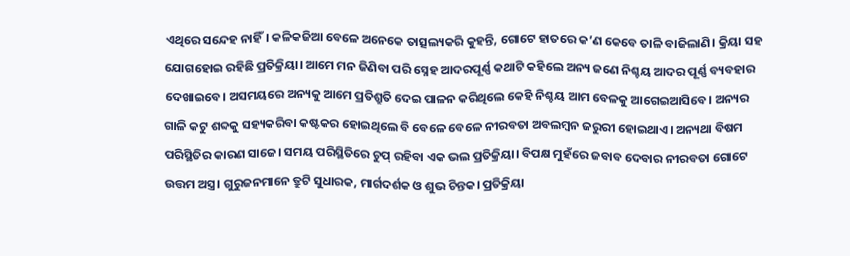ଏଥିରେ ସନ୍ଦେହ ନାହିଁ। କଳିକଜିଆ ବେଳେ ଅନେକେ ତାତ୍ସଲ୍ୟକରି କୁହନ୍ତି, ଗୋଟେ ହାତରେ କ’ଣ କେବେ ତାଳି ବାଜିଲାଣି। କ୍ରିୟା ସହ ଯୋଗହୋଇ ରହିଛି ପ୍ରତିକ୍ରିୟା। ଆମେ ମନ ଜିଣିବା ପରି ସ୍ନେହ ଆଦରପୂର୍ଣ୍ଣ କଥାଟି କହିଲେ ଅନ୍ୟ ଜଣେ ନିଶ୍ଚୟ ଆଦର ପୂର୍ଣ୍ଣ ବ୍ୟବହାର ଦେଖାଇବେ। ଅସମୟରେ ଅନ୍ୟକୁ ଆମେ ପ୍ରତିଶ୍ରୁତି ଦେଇ ପାଳନ କରିଥିଲେ କେହି ନିଶ୍ଚୟ ଆମ ବେଳକୁ ଆଗେଇଆସିବେ। ଅନ୍ୟର ଗାଳି କଟୁ ଶବ୍ଦକୁ ସହ୍ୟକରିବା କଷ୍ଟକର ହୋଇଥିଲେ ବି ବେଳେ ବେଳେ ନୀରବତା ଅବଲମ୍ବନ ଜରୁରୀ ହୋଇଥାଏ। ଅନ୍ୟଥା ବିଷମ ପରିସ୍ଥିତିର କାରଣ ସାଜେ। ସମୟ ପରିସ୍ଥିତିରେ ଚୁପ୍ ରହିବା ଏକ ଭଲ ପ୍ରତିକ୍ରିୟା। ବିପକ୍ଷ ମୁହଁରେ ଜବାବ ଦେବାର ନୀରବତା ଗୋଟେ ଉତ୍ତମ ଅସ୍ତ୍ର। ଗୁରୁଜନମାନେ ତ୍ରୁଟି ସୁଧାରକ, ମାର୍ଗଦର୍ଶକ ଓ ଶୁଭ ଚିନ୍ତକ। ପ୍ରତିକ୍ରିୟା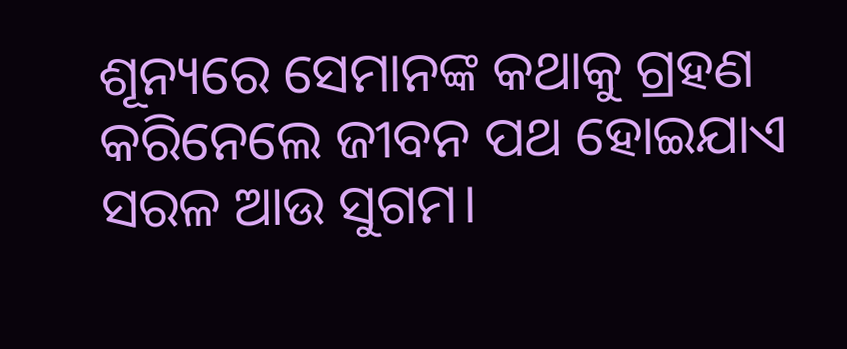ଶୂନ୍ୟରେ ସେମାନଙ୍କ କଥାକୁ ଗ୍ରହଣ କରିନେଲେ ଜୀବନ ପଥ ହୋଇଯାଏ ସରଳ ଆଉ ସୁଗମ।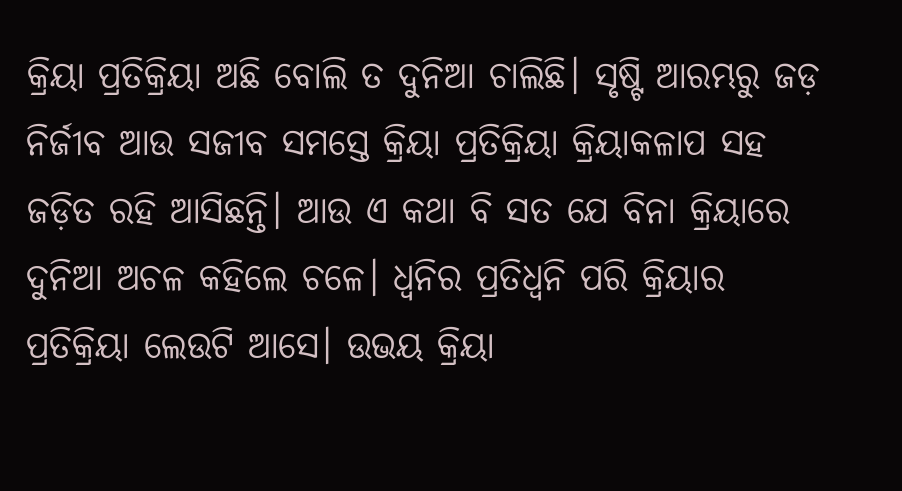କ୍ରିୟା ପ୍ରତିକ୍ରିୟା ଅଛି ବୋଲି ତ ଦୁନିଆ ଚାଲିଛି। ସୃଷ୍ଟି ଆରମ୍ଭରୁ ଜଡ଼ ନିର୍ଜୀବ ଆଉ ସଜୀବ ସମସ୍ତେ କ୍ରିୟା ପ୍ରତିକ୍ରିୟା କ୍ରିୟାକଳାପ ସହ ଜଡ଼ିତ ରହି ଆସିଛନ୍ତି। ଆଉ ଏ କଥା ବି ସତ ଯେ ବିନା କ୍ରିୟାରେ ଦୁନିଆ ଅଚଳ କହିଲେ ଚଳେ। ଧ୍ୱନିର ପ୍ରତିଧ୍ୱନି ପରି କ୍ରିୟାର ପ୍ରତିକ୍ରିୟା ଲେଉଟି ଆସେ। ଉଭୟ କ୍ରିୟା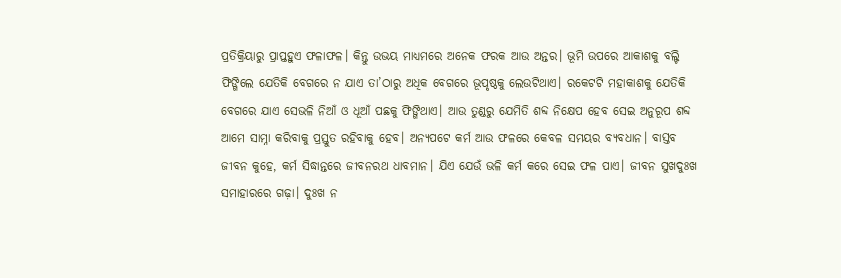ପ୍ରତିକ୍ରିୟାରୁ ପ୍ରାପ୍ତହୁଏ ଫଳାଫଳ। କିନ୍ତୁ ଉଭୟ ମାଧ୍ୟମରେ ଅନେକ ଫରକ ଆଉ ଅନ୍ତର। ଭୂମି ଉପରେ ଆକାଶକୁ ବଲ୍ଟି ଫିଙ୍ଗିଲେ ଯେତିକି ବେଗରେ ନ ଯାଏ ତା’ଠାରୁ ଅଧିକ ବେଗରେ ଭୂପୃଷ୍ଠକୁ ଲେଉଟିଥାଏ। ରକେଟଟି ମହାକାଶକୁ ଯେତିକି ବେଗରେ ଯାଏ ସେଭଳି ନିଆଁ ଓ ଧୂଆଁ ପଛକୁ ଫିଙ୍ଗିଥାଏ। ଆଉ ତୁଣ୍ଡରୁ ଯେମିତି ଶବ୍ଦ ନିକ୍ଷେପ ହେବ ସେଇ ଅନୁରୂପ ଶବ୍ଦ ଆମେ ସାମ୍ନା କରିବାକୁ ପ୍ରସ୍ତୁତ ରହିବାକୁ ହେବ। ଅନ୍ୟପଟେ କର୍ମ ଆଉ ଫଳରେ କେବଳ ସମୟର ବ୍ୟବଧାନ। ବାସ୍ତବ ଜୀବନ କୁହେ, କର୍ମ ସିଦ୍ଧାନ୍ତରେ ଜୀବନରଥ ଧାବମାନ। ଯିଏ ଯେଉଁ ଭଳି କର୍ମ କରେ ସେଇ ଫଳ ପାଏ। ଜୀବନ ସୁଖଦୁଃଖ ସମାହାରରେ ଗଢ଼ା। ଦୁଃଖ ନ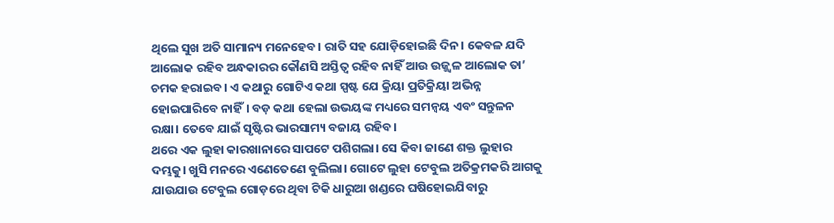ଥିଲେ ସୁଖ ଅତି ସାମାନ୍ୟ ମନେହେବ। ରାତି ସହ ଯୋଡ଼ିହୋଇଛି ଦିନ। କେବଳ ଯଦି ଆଲୋକ ରହିବ ଅନ୍ଧକାରର କୌଣସି ଅସ୍ତିତ୍ୱ ରହିବ ନାହିଁ ଆଉ ଉଜ୍ଜ୍ୱଳ ଆଲୋକ ତା’ ଚମକ ହରାଇବ। ଏ କଥାରୁ ଗୋଟିଏ କଥା ସ୍ପଷ୍ଟ ଯେ କ୍ରିୟା ପ୍ରତିକ୍ରିୟା ଅଭିନ୍ନ ହୋଇପାରିବେ ନାହିଁ। ବଡ଼ କଥା ହେଲା ଉଭୟଙ୍କ ମଧ୍ୟରେ ସମନ୍ବୟ ଏବଂ ସନ୍ତୁଳନ ରକ୍ଷା। ତେବେ ଯାଇଁ ସୃଷ୍ଟିର ଭାରସାମ୍ୟ ବଜାୟ ରହିବ।
ଥରେ ଏକ ଲୁହା କାରଖାନାରେ ସାପଟେ ପଶିଗଲା। ସେ କିବା ଜାଣେ ଶକ୍ତ ଲୁହାର ଦମ୍ଭକୁ। ଖୁସି ମନରେ ଏଣେତେଣେ ବୁଲିଲା। ଗୋଟେ ଲୁହା ଟେବୁଲ ଅତିକ୍ରମକରି ଆଗକୁ ଯାଉଯାଉ ଟେବୁଲ ଗୋଡ଼ରେ ଥିବା ଟିକି ଧାରୁଆ ଖଣ୍ଡରେ ଘଷିହୋଇଯିବାରୁ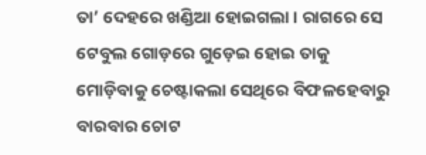ତା’ ଦେହରେ ଖଣ୍ଡିଆ ହୋଇଗଲା। ରାଗରେ ସେ ଟେବୁଲ ଗୋଡ଼ରେ ଗୁଡ଼େଇ ହୋଇ ତାକୁ ମୋଡ଼ିବାକୁ ଚେଷ୍ଟାକଲା ସେଥିରେ ବିଫଳହେବାରୁ ବାରବାର ଚୋଟ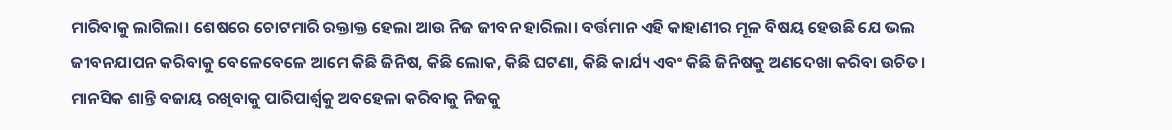ମାରିବାକୁ ଲାଗିଲା। ଶେଷରେ ଚୋଟମାରି ରକ୍ତାକ୍ତ ହେଲା ଆଉ ନିଜ ଜୀବନ ହାରିଲା। ବର୍ତ୍ତମାନ ଏହି କାହାଣୀର ମୂଳ ବିଷୟ ହେଉଛି ଯେ ଭଲ ଜୀବନଯାପନ କରିବାକୁ ବେଳେବେଳେ ଆମେ କିଛି ଜିନିଷ, କିଛି ଲୋକ, କିଛି ଘଟଣା, କିଛି କାର୍ଯ୍ୟ ଏବଂ କିଛି ଜିନିଷକୁ ଅଣଦେଖା କରିବା ଉଚିତ। ମାନସିକ ଶାନ୍ତି ବଜାୟ ରଖିବାକୁ ପାରିପାର୍ଶ୍ୱକୁ ଅବହେଳା କରିବାକୁ ନିଜକୁ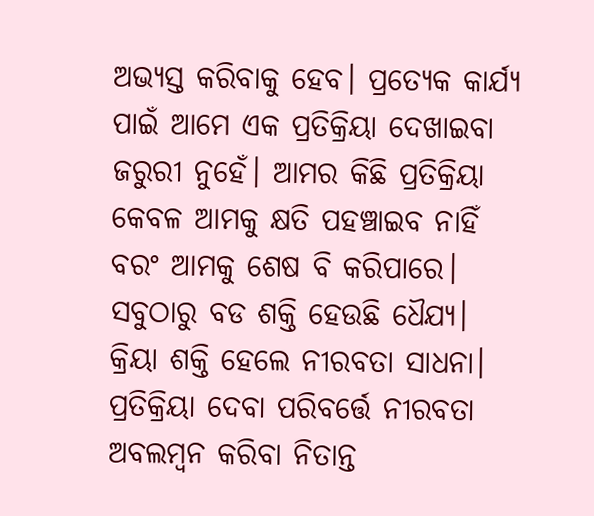ଅଭ୍ୟସ୍ତ କରିବାକୁ ହେବ। ପ୍ରତ୍ୟେକ କାର୍ଯ୍ୟ ପାଇଁ ଆମେ ଏକ ପ୍ରତିକ୍ରିୟା ଦେଖାଇବା ଜରୁରୀ ନୁହେଁ। ଆମର କିଛି ପ୍ରତିକ୍ରିୟା କେବଳ ଆମକୁ କ୍ଷତି ପହଞ୍ଚାଇବ ନାହିଁ ବରଂ ଆମକୁ ଶେଷ ବି କରିପାରେ। ସବୁଠାରୁ ବଡ ଶକ୍ତି ହେଉଛି ଧୈଯ୍ୟ। କ୍ରିୟା ଶକ୍ତି ହେଲେ ନୀରବତା ସାଧନା। ପ୍ରତିକ୍ରିୟା ଦେବା ପରିବର୍ତ୍ତେ ନୀରବତା ଅବଲମ୍ବନ କରିବା ନିତାନ୍ତ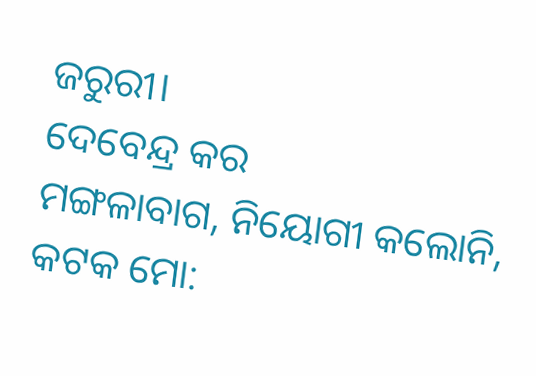ଜରୁରୀ।
ଦେବେନ୍ଦ୍ର କର
ମଙ୍ଗଳାବାଗ, ନିୟୋଗୀ କଲୋନି, କଟକ ମୋ: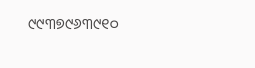୯୯୩୭୯୬୩୯୧୦